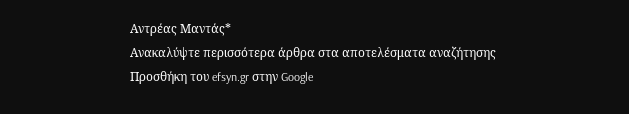Αντρέας Μαντάς*
Ανακαλύψτε περισσότερα άρθρα στα αποτελέσματα αναζήτησης
Προσθήκη του efsyn.gr στην Google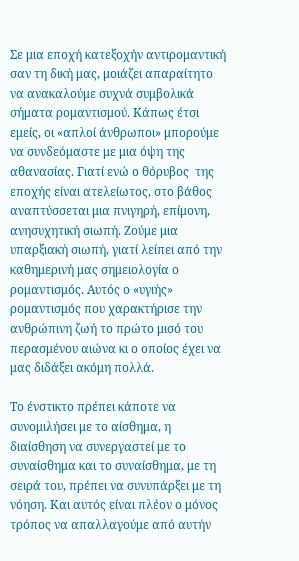Σε μια εποχή κατεξοχήν αντιρομαντική σαν τη δική μας, μοιάζει απαραίτητο να ανακαλούμε συχνά συμβολικά σήματα ρομαντισμού. Κάπως έτσι εμείς, οι «απλοί άνθρωποι» μπορούμε να συνδεόμαστε με μια όψη της αθανασίας. Γιατί ενώ ο θόρυβος  της εποχής είναι ατελείωτος, στο βάθος αναπτύσσεται μια πνιγηρή, επίμονη, ανησυχητική σιωπή. Ζούμε μια υπαρξιακή σιωπή, γιατί λείπει από την καθημερινή μας σημειολογία ο ρομαντισμός. Αυτός ο «υγιής» ρομαντισμός που χαρακτήρισε την ανθρώπινη ζωή το πρώτο μισό του περασμένου αιώνα κι ο οποίος έχει να μας διδάξει ακόμη πολλά.

Το ένστικτο πρέπει κάποτε να συνομιλήσει με το αίσθημα, η διαίσθηση να συνεργαστεί με το συναίσθημα και το συναίσθημα, με τη σειρά του, πρέπει να συνυπάρξει με τη νόηση. Και αυτός είναι πλέον ο μόνος τρόπος να απαλλαγούμε από αυτήν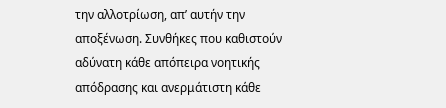την αλλοτρίωση, απ’ αυτήν την αποξένωση. Συνθήκες που καθιστούν αδύνατη κάθε απόπειρα νοητικής απόδρασης και ανερμάτιστη κάθε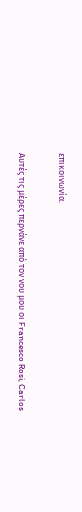επικοινωνία.

Αυτές τις μέρες περνάνε από τον νου μου οι Francesco Rosi, Carlos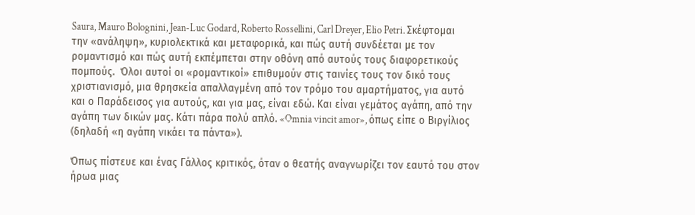Saura, Mauro Bolognini, Jean-Luc Godard, Roberto Rossellini, Carl Dreyer, Elio Petri. Σκέφτομαι την «ανάληψη», κυριολεκτικά και μεταφορικά, και πώς αυτή συνδέεται με τον ρομαντισμό και πώς αυτή εκπέμπεται στην οθόνη από αυτούς τους διαφορετικούς πομπούς.  Όλοι αυτοί οι «ρομαντικοί» επιθυμούν στις ταινίες τους τον δικό τους χριστιανισμό, μια θρησκεία απαλλαγμένη από τον τρόμο του αμαρτήματος, για αυτό και ο Παράδεισος για αυτούς, και για μας, είναι εδώ. Και είναι γεμάτος αγάπη, από την αγάπη των δικών μας. Κάτι πάρα πολύ απλό. «Omnia vincit amor», όπως είπε ο Βιργίλιος (δηλαδή «η αγάπη νικάει τα πάντα»).

Όπως πίστευε και ένας Γάλλος κριτικός, όταν ο θεατής αναγνωρίζει τον εαυτό του στον ήρωα μιας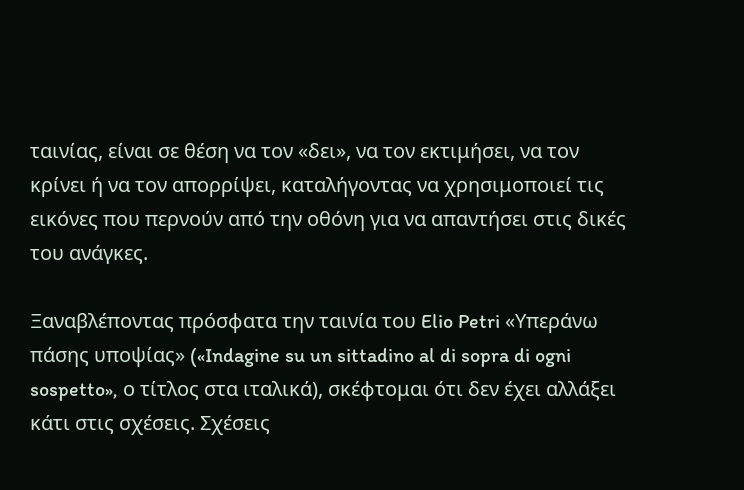ταινίας, είναι σε θέση να τον «δει», να τον εκτιμήσει, να τον κρίνει ή να τον απορρίψει, καταλήγοντας να χρησιμοποιεί τις εικόνες που περνούν από την οθόνη για να απαντήσει στις δικές του ανάγκες.

Ξαναβλέποντας πρόσφατα την ταινία του Elio Petri «Υπεράνω πάσης υποψίας» («Indagine su un sittadino al di sopra di ogni sospetto», ο τίτλος στα ιταλικά), σκέφτομαι ότι δεν έχει αλλάξει κάτι στις σχέσεις. Σχέσεις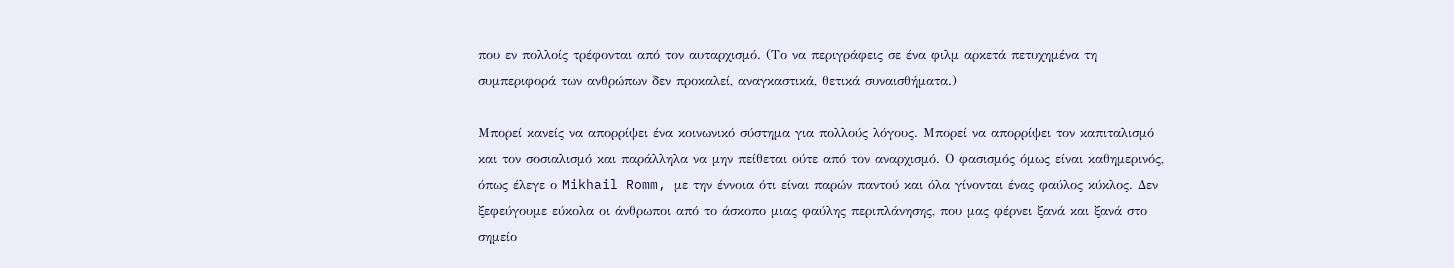που εν πολλοίς τρέφονται από τον αυταρχισμό. (Το να περιγράφεις σε ένα φιλμ αρκετά πετυχημένα τη συμπεριφορά των ανθρώπων δεν προκαλεί, αναγκαστικά, θετικά συναισθήματα.)

Μπορεί κανείς να απορρίψει ένα κοινωνικό σύστημα για πολλούς λόγους. Μπορεί να απορρίψει τον καπιταλισμό και τον σοσιαλισμό και παράλληλα να μην πείθεται ούτε από τον αναρχισμό. Ο φασισμός όμως είναι καθημερινός, όπως έλεγε ο Mikhail Romm, με την έννοια ότι είναι παρών παντού και όλα γίνονται ένας φαύλος κύκλος. Δεν ξεφεύγουμε εύκολα οι άνθρωποι από το άσκοπο μιας φαύλης περιπλάνησης, που μας φέρνει ξανά και ξανά στο σημείο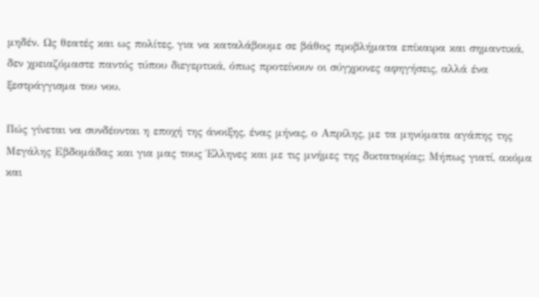μηδέν. Ως θεατές και ως πολίτες, για να καταλάβουμε σε βάθος προβλήματα επίκαιρα και σημαντικά, δεν χρειαζόμαστε παντός τύπου διεγερτικά, όπως προτείνουν οι σύγχρονες αφηγήσεις, αλλά ένα ξεστράγγισμα του νου.

Πώς γίνεται να συνδέονται η εποχή της άνοιξης, ένας μήνας, ο Απρίλης, με τα μηνύματα αγάπης της Μεγάλης Εβδομάδας και για μας τους Έλληνες και με τις μνήμες της δικτατορίας; Μήπως γιατί, ακόμα και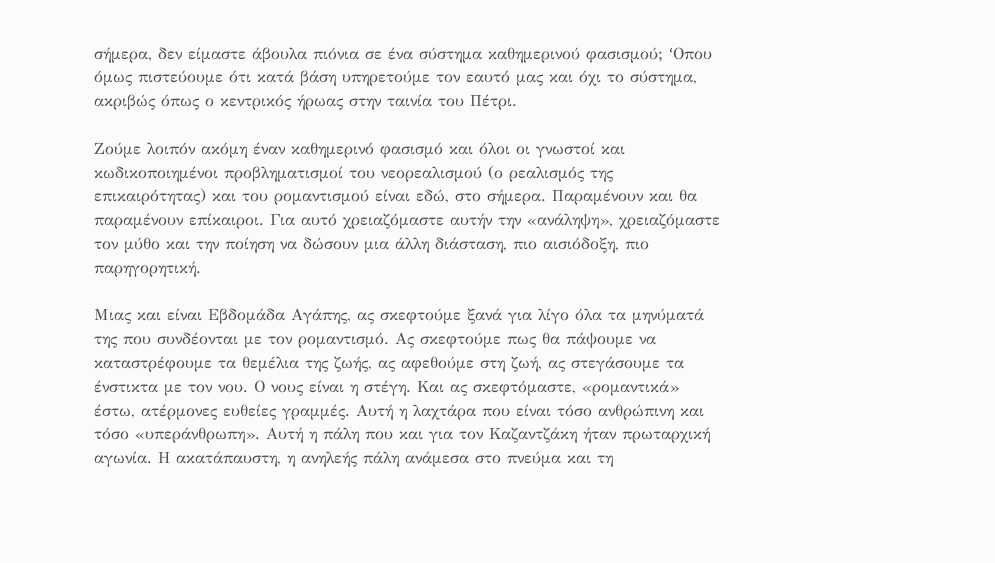σήμερα, δεν είμαστε άβουλα πιόνια σε ένα σύστημα καθημερινού φασισμού; ‘Oπου όμως πιστεύουμε ότι κατά βάση υπηρετούμε τον εαυτό μας και όχι το σύστημα, ακριβώς όπως ο κεντρικός ήρωας στην ταινία του Πέτρι.

Ζούμε λοιπόν ακόμη έναν καθημερινό φασισμό και όλοι οι γνωστοί και κωδικοποιημένοι προβληματισμοί του νεορεαλισμού (ο ρεαλισμός της επικαιρότητας) και του ρομαντισμού είναι εδώ, στο σήμερα. Παραμένουν και θα παραμένουν επίκαιροι. Για αυτό χρειαζόμαστε αυτήν την «ανάληψη», χρειαζόμαστε τον μύθο και την ποίηση να δώσουν μια άλλη διάσταση, πιο αισιόδοξη, πιο παρηγορητική.

Μιας και είναι Εβδομάδα Αγάπης, ας σκεφτούμε ξανά για λίγο όλα τα μηνύματά της που συνδέονται με τον ρομαντισμό. Ας σκεφτούμε πως θα πάψουμε να καταστρέφουμε τα θεμέλια της ζωής, ας αφεθούμε στη ζωή, ας στεγάσουμε τα ένστικτα με τον νου. Ο νους είναι η στέγη. Και ας σκεφτόμαστε, «ρομαντικά» έστω, ατέρμονες ευθείες γραμμές. Αυτή η λαχτάρα που είναι τόσο ανθρώπινη και τόσο «υπεράνθρωπη». Αυτή η πάλη που και για τον Καζαντζάκη ήταν πρωταρχική αγωνία. Η ακατάπαυστη, η ανηλεής πάλη ανάμεσα στο πνεύμα και τη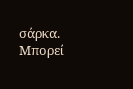σάρκα. Μπορεί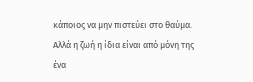κάποιος να μην πιστεύει στο θαύμα. Αλλά η ζωή η ίδια είναι από μόνη της ένα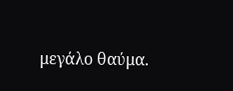μεγάλο θαύμα.